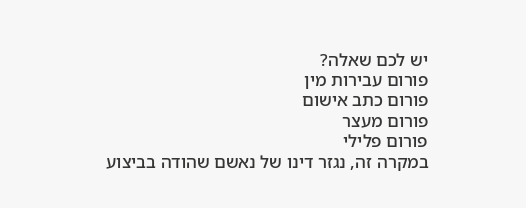יש לכם שאלה?
פורום עבירות מין
פורום כתב אישום
פורום מעצר
פורום פלילי
במקרה זה, נגזר דינו של נאשם שהודה בביצוע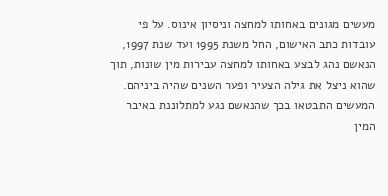מעשים מגונים באחותו למחצה וניסיון אינוס. על פי עובדות כתב האישום, החל משנת 1995 ועד שנת 1997, הנאשם נהג לבצע באחותו למחצה עבירות מין שונות, תוך שהוא ניצל את גילה הצעיר ופער השנים שהיה ביניהם. המעשים התבטאו בכך שהנאשם נגע למתלוננת באיבר המין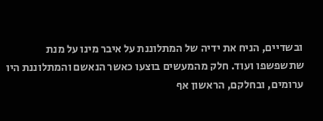ובשדיים, הניח את ידיה של המתלוננת על איבר מינו על מנת שתשפשפו ועוד. חלק מהמעשים בוצעו כאשר הנאשם והמתלוננת היו ערומים, ובחלקם, הראשון אף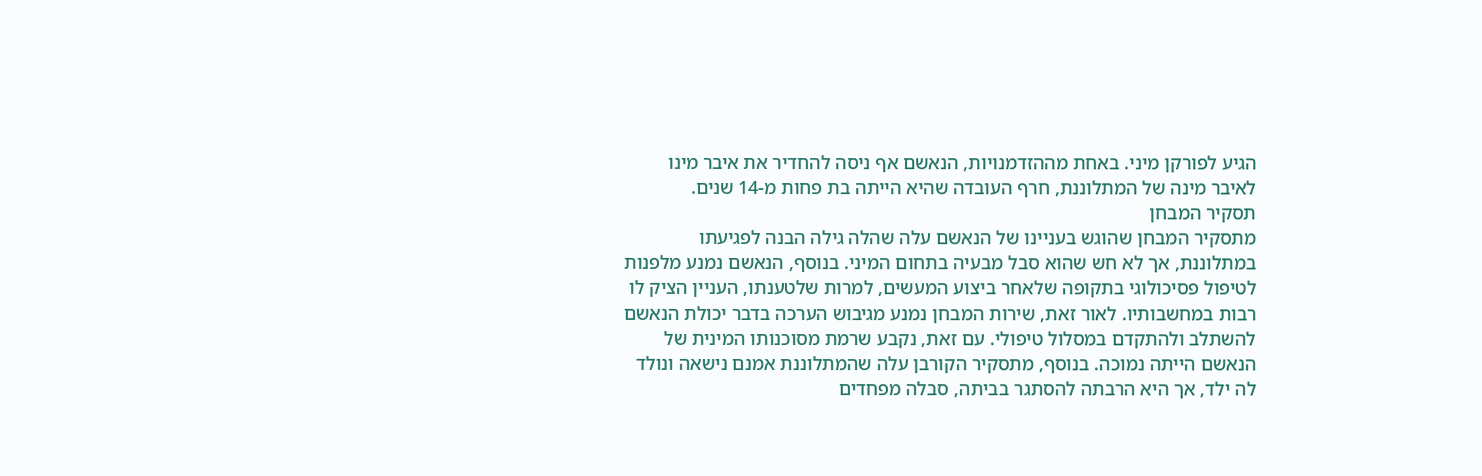הגיע לפורקן מיני. באחת מההזדמנויות, הנאשם אף ניסה להחדיר את איבר מינו לאיבר מינה של המתלוננת, חרף העובדה שהיא הייתה בת פחות מ-14 שנים.
תסקיר המבחן
מתסקיר המבחן שהוגש בעניינו של הנאשם עלה שהלה גילה הבנה לפגיעתו במתלוננת, אך לא חש שהוא סבל מבעיה בתחום המיני. בנוסף, הנאשם נמנע מלפנות לטיפול פסיכולוגי בתקופה שלאחר ביצוע המעשים, למרות שלטענתו, העניין הציק לו רבות במחשבותיו. לאור זאת, שירות המבחן נמנע מגיבוש הערכה בדבר יכולת הנאשם להשתלב ולהתקדם במסלול טיפולי. עם זאת, נקבע שרמת מסוכנותו המינית של הנאשם הייתה נמוכה. בנוסף, מתסקיר הקורבן עלה שהמתלוננת אמנם נישאה ונולד לה ילד, אך היא הרבתה להסתגר בביתה, סבלה מפחדים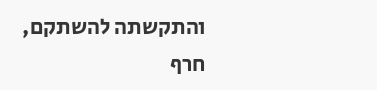והתקשתה להשתקם, חרף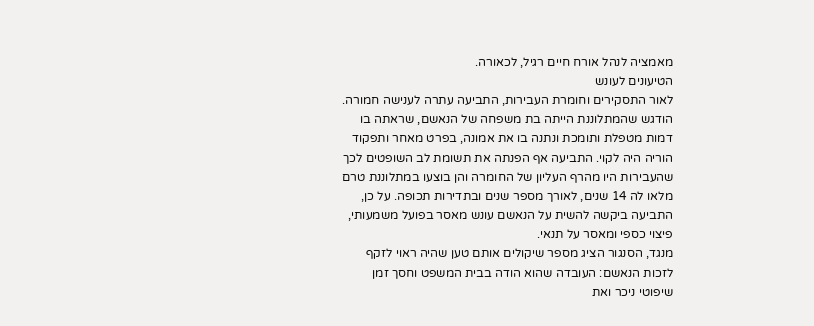מאמציה לנהל אורח חיים רגיל, לכאורה.
הטיעונים לעונש
לאור התסקירים וחומרת העבירות, התביעה עתרה לענישה חמורה. הודגש שהמתלוננת הייתה בת משפחה של הנאשם, שראתה בו דמות מטפלת ותומכת ונתנה בו את אמונה, בפרט מאחר ותפקוד הוריה היה לקוי. התביעה אף הפנתה את תשומת לב השופטים לכך שהעבירות היו מהרף העליון של החומרה והן בוצעו במתלוננת טרם מלאו לה 14 שנים, לאורך מספר שנים ובתדירות תכופה. על כן, התביעה ביקשה להשית על הנאשם עונש מאסר בפועל משמעותי, פיצוי כספי ומאסר על תנאי.
מנגד, הסנגור הציג מספר שיקולים אותם טען שהיה ראוי לזקף לזכות הנאשם: העובדה שהוא הודה בבית המשפט וחסך זמן שיפוטי ניכר ואת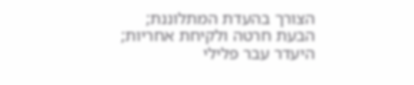הצורך בהעדת המתלוננת; הבעת חרטה ולקיחת אחריות; היעדר עבר פלילי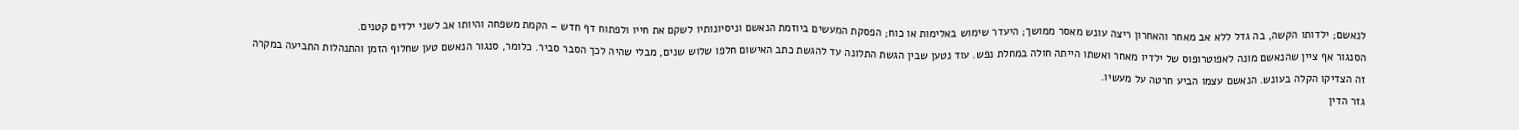לנאשם; ילדותו הקשה, בה גדל ללא אב מאחר והאחרון ריצה עונש מאסר ממושך; היעדר שימוש באלימות או כוח; הפסקת המעשים ביוזמת הנאשם וניסיונותיו לשקם את חייו ולפתוח דף חדש – הקמת משפחה והיותו אב לשני ילדים קטנים.
הסנגור אף ציין שהנאשם מונה לאפוטרופוס של ילדיו מאחר ואשתו הייתה חולה במחלת נפש. עוד נטען שבין הגשת התלונה עד להגשת כתב האישום חלפו שלוש שנים, מבלי שהיה לכך הסבר סביר. כלומר, סנגור הנאשם טען שחלוף הזמן והתנהלות התביעה במקרה זה הצדיקו הקלה בעונש. הנאשם עצמו הביע חרטה על מעשיו.
גזר הדין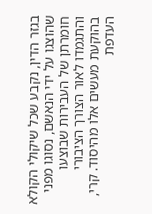בגזר הדין, נקבע שכל שיקולי הקולא שהוצגו על ידי הנאשם, נסוגו מפני חומרתן של העבירות שבוצעו והתגמדו לאור הצורך הציבורי בהוקעת מעשים אלו מהיסוד. קרי, העדפת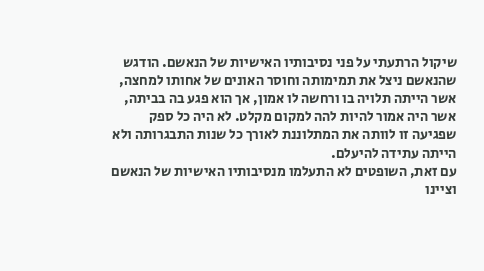שיקול הרתעתי על פני נסיבותיו האישיות של הנאשם. הודגש שהנאשם ניצל את תמימותה וחוסר האונים של אחותו למחצה, אשר הייתה תלויה בו ורחשה לו אמון, אך הוא פגע בה בביתה, אשר היה אמור להיות להה למקום מקלט. לא היה כל ספק שפגיעה זו לוותה את המתלוננת לאורך כל שנות התבגרותה ולא הייתה עתידה להיעלם.
עם זאת, השופטים לא התעלמו מנסיבותיו האישיות של הנאשם וציינו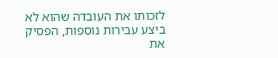לזכותו את העובדה שהוא לא ביצע עבירות נוספות, הפסיק את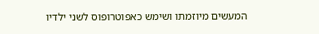המעשים מיוזמתו ושימש כאפוטרופוס לשני ילדיו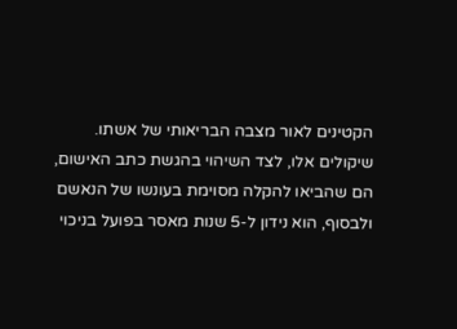הקטינים לאור מצבה הבריאותי של אשתו. שיקולים אלו, לצד השיהוי בהגשת כתב האישום, הם שהביאו להקלה מסוימת בעונשו של הנאשם ולבסוף, הוא נידון ל-5 שנות מאסר בפועל בניכוי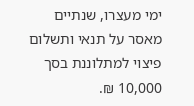ימי מעצרו, שנתיים מאסר על תנאי ותשלום פיצוי למתלוננת בסך 10,000 ₪.